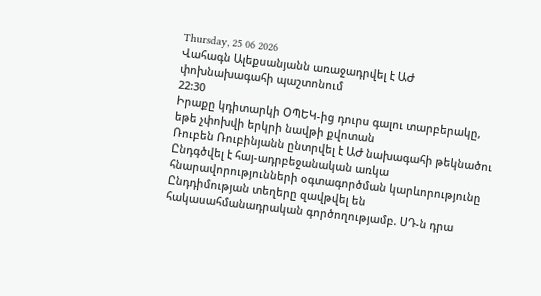Thursday, 25 06 2026
Վահագն Ալեքսանյանն առաջադրվել է ԱԺ փոխնախագահի պաշտոնում
22:30
Իրաքը կդիտարկի ՕՊԵԿ-ից դուրս գալու տարբերակը, եթե չփոխվի երկրի նավթի քվոտան
Ռուբեն Ռուբինյանն ընտրվել է ԱԺ նախագահի թեկնածու
Ընդգծվել է հայ-ադրբեջանական առկա հնարավորությունների օգտագործման կարևորությունը
Ընդդիմության տեղերը զավթվել են հակասահմանադրական գործողությամբ. ՍԴ-ն դրա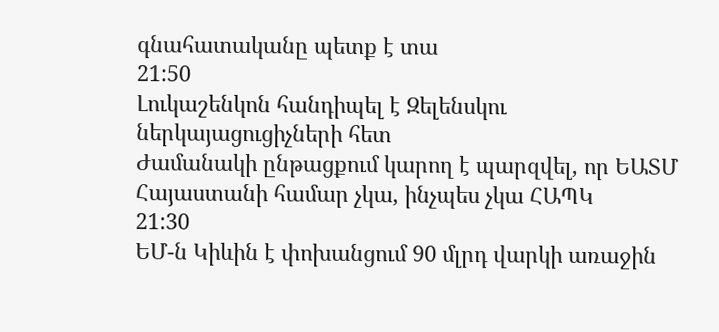գնահատականը պետք է տա
21:50
Լուկաշենկոն հանդիպել է Զելենսկու ներկայացուցիչների հետ
Ժամանակի ընթացքում կարող է պարզվել, որ ԵԱՏՄ Հայաստանի համար չկա, ինչպես չկա ՀԱՊԿ
21:30
ԵՄ-ն Կիևին է փոխանցում 90 մլրդ վարկի առաջին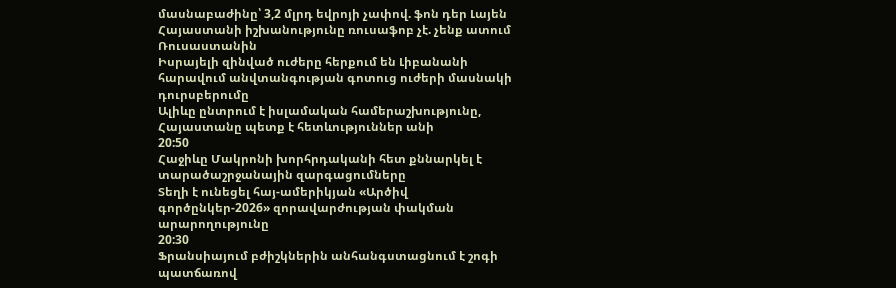մասնաբաժինը՝ 3,2 մլրդ եվրոյի չափով. ֆոն դեր Լայեն
Հայաստանի իշխանությունը ռուսաֆոբ չէ. չենք ատում Ռուսաստանին
Իսրայելի զինված ուժերը հերքում են Լիբանանի հարավում անվտանգության գոտուց ուժերի մասնակի դուրսբերումը
Ալիևը ընտրում է իսլամական համերաշխությունը, Հայաստանը պետք է հետևություններ անի
20:50
Հաջիևը Մակրոնի խորհրդականի հետ քննարկել է տարածաշրջանային զարգացումները
Տեղի է ունեցել հայ-ամերիկյան «Արծիվ գործընկեր-2026» զորավարժության փակման արարողությունը
20:30
Ֆրանսիայում բժիշկներին անհանգստացնում է շոգի պատճառով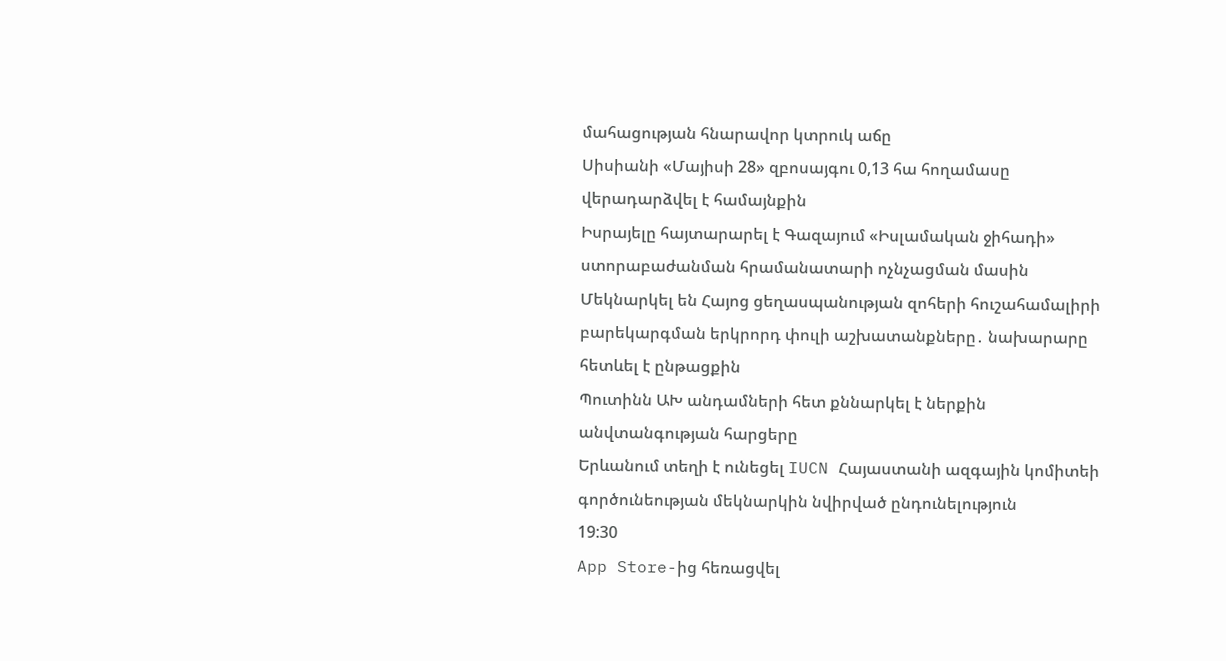մահացության հնարավոր կտրուկ աճը
Սիսիանի «Մայիսի 28» զբոսայգու 0,13 հա հողամասը վերադարձվել է համայնքին
Իսրայելը հայտարարել է Գազայում «Իսլամական ջիհադի» ստորաբաժանման հրամանատարի ոչնչացման մասին
Մեկնարկել են Հայոց ցեղասպանության զոհերի հուշահամալիրի բարեկարգման երկրորդ փուլի աշխատանքները․ նախարարը հետևել է ընթացքին
Պուտինն ԱԽ անդամների հետ քննարկել է ներքին անվտանգության հարցերը
Երևանում տեղի է ունեցել IUCN Հայաստանի ազգային կոմիտեի գործունեության մեկնարկին նվիրված ընդունելություն
19:30
App Store-ից հեռացվել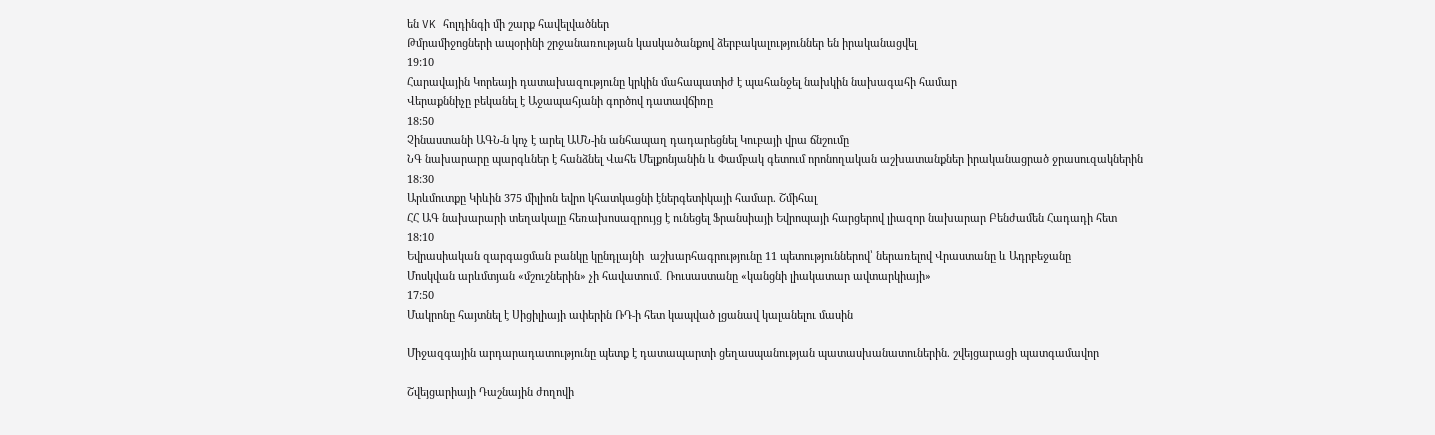են VK հոլդինգի մի շարք հավելվածներ
Թմրամիջոցների ապօրինի շրջանառության կասկածանքով ձերբակալություններ են իրականացվել
19:10
Հարավային Կորեայի դատախազությունը կրկին մահապատիժ է պահանջել նախկին նախագահի համար
Վերաքննիչը բեկանել է Աջապահյանի գործով դատավճիռը
18:50
Չինաստանի ԱԳՆ-ն կոչ է արել ԱՄՆ-ին անհապաղ դադարեցնել Կուբայի վրա ճնշումը
ՆԳ նախարարը պարգևներ է հանձնել Վահե Մելքոնյանին և Փամբակ գետում որոնողական աշխատանքներ իրականացրած ջրասուզակներին
18:30
Արևմուտքը Կիևին 375 միլիոն եվրո կհատկացնի էներգետիկայի համար. Շմիհալ
ՀՀ ԱԳ նախարարի տեղակալը հեռախոսազրույց է ունեցել Ֆրանսիայի Եվրոպայի հարցերով լիազոր նախարար Բենժամեն Հադադի հետ
18:10
Եվրասիական զարգացման բանկը կընդլայնի  աշխարհագրությունը 11 պետություններով՝ ներառելով Վրաստանը և Ադրբեջանը
Մոսկվան արևմտյան «մշուշներին» չի հավատում․ Ռուսաստանը «կանցնի լիակատար ավտարկիայի»
17:50
Մակրոնը հայտնել է Սիցիլիայի ափերին ՌԴ-ի հետ կապված լցանավ կալանելու մասին

Միջազգային արդարադատությունը պետք է դատապարտի ցեղասպանության պատասխանատուներին. շվեյցարացի պատգամավոր

Շվեյցարիայի Դաշնային ժողովի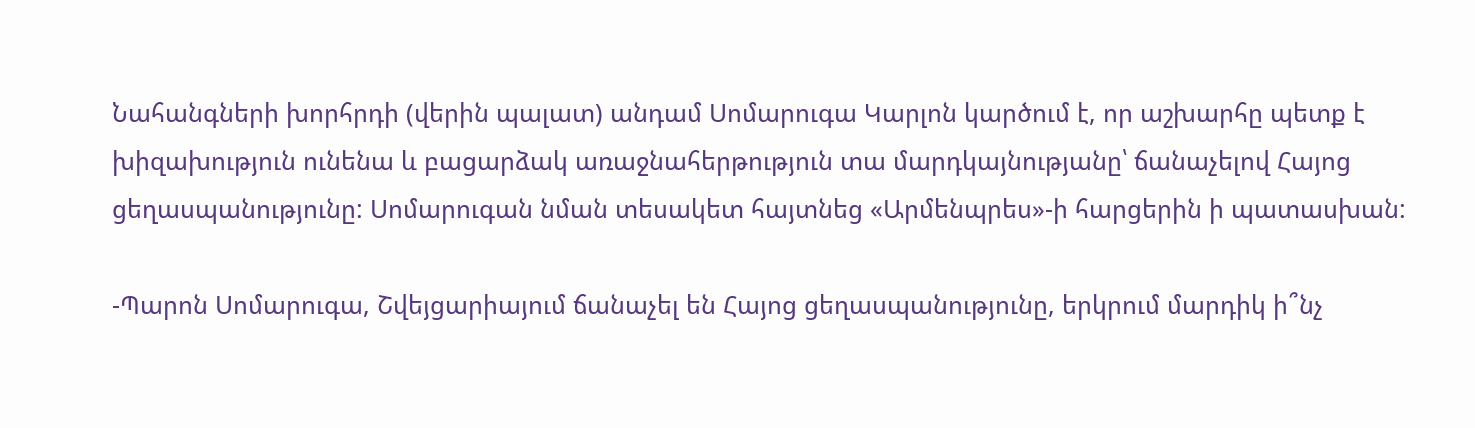Նահանգների խորհրդի (վերին պալատ) անդամ Սոմարուգա Կարլոն կարծում է, որ աշխարհը պետք է խիզախություն ունենա և բացարձակ առաջնահերթություն տա մարդկայնությանը՝ ճանաչելով Հայոց ցեղասպանությունը: Սոմարուգան նման տեսակետ հայտնեց «Արմենպրես»-ի հարցերին ի պատասխան:

-Պարոն Սոմարուգա, Շվեյցարիայում ճանաչել են Հայոց ցեղասպանությունը, երկրում մարդիկ ի՞նչ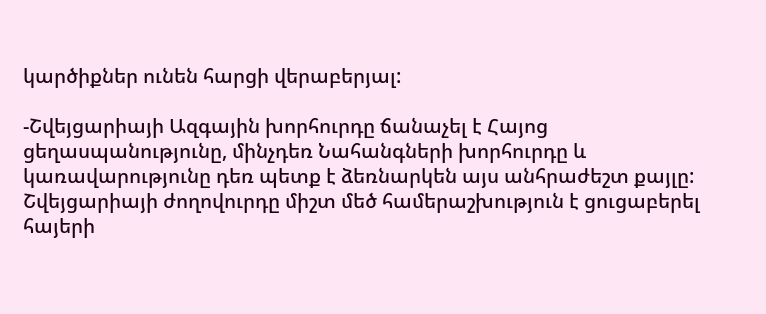կարծիքներ ունեն հարցի վերաբերյալ:

-Շվեյցարիայի Ազգային խորհուրդը ճանաչել է Հայոց ցեղասպանությունը, մինչդեռ Նահանգների խորհուրդը և կառավարությունը դեռ պետք է ձեռնարկեն այս անհրաժեշտ քայլը: Շվեյցարիայի ժողովուրդը միշտ մեծ համերաշխություն է ցուցաբերել հայերի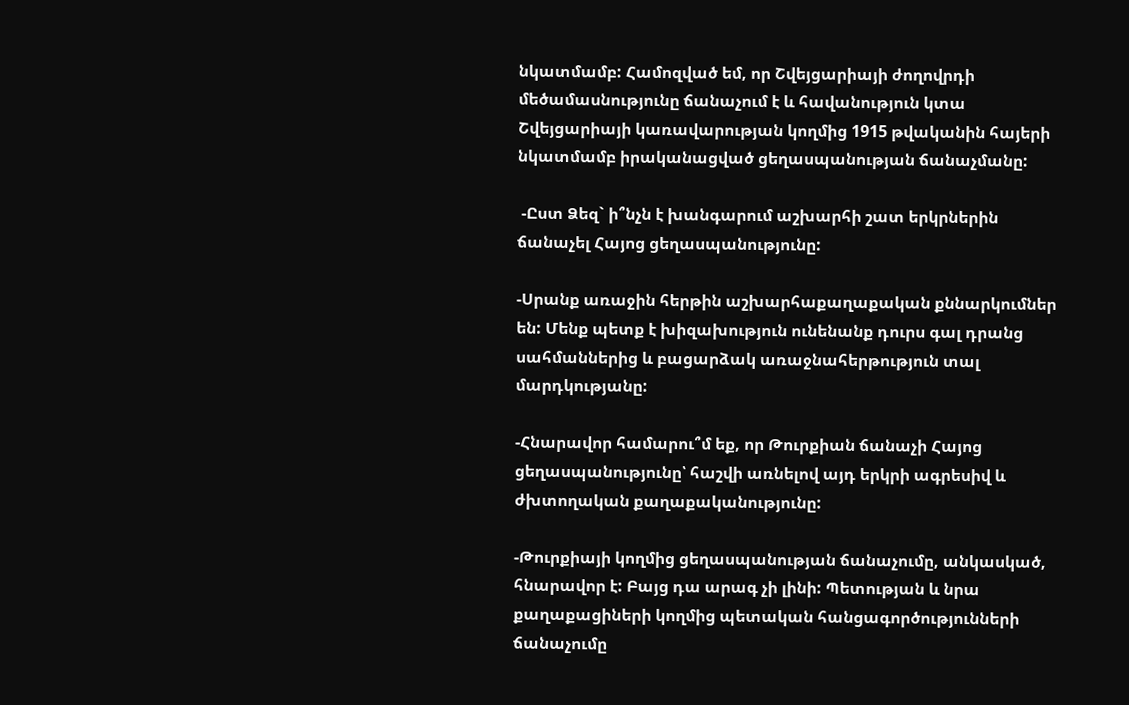նկատմամբ: Համոզված եմ, որ Շվեյցարիայի ժողովրդի մեծամասնությունը ճանաչում է և հավանություն կտա Շվեյցարիայի կառավարության կողմից 1915 թվականին հայերի նկատմամբ իրականացված ցեղասպանության ճանաչմանը:

 -Ըստ Ձեզ` ի՞նչն է խանգարում աշխարհի շատ երկրներին ճանաչել Հայոց ցեղասպանությունը:

-Սրանք առաջին հերթին աշխարհաքաղաքական քննարկումներ են: Մենք պետք է խիզախություն ունենանք դուրս գալ դրանց սահմաններից և բացարձակ առաջնահերթություն տալ մարդկությանը:

-Հնարավոր համարու՞մ եք, որ Թուրքիան ճանաչի Հայոց ցեղասպանությունը՝ հաշվի առնելով այդ երկրի ագրեսիվ և ժխտողական քաղաքականությունը:

-Թուրքիայի կողմից ցեղասպանության ճանաչումը, անկասկած, հնարավոր է: Բայց դա արագ չի լինի: Պետության և նրա քաղաքացիների կողմից պետական հանցագործությունների ճանաչումը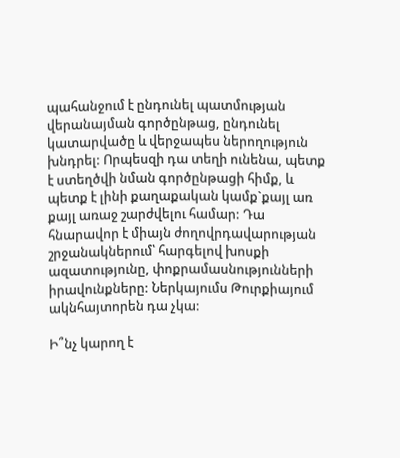պահանջում է ընդունել պատմության վերանայման գործընթաց, ընդունել կատարվածը և վերջապես ներողություն խնդրել: Որպեսզի դա տեղի ունենա, պետք է ստեղծվի նման գործընթացի հիմք, և պետք է լինի քաղաքական կամք`քայլ առ քայլ առաջ շարժվելու համար: Դա հնարավոր է միայն ժողովրդավարության շրջանակներում՝ հարգելով խոսքի ազատությունը, փոքրամասնությունների իրավունքները: Ներկայումս Թուրքիայում ակնհայտորեն դա չկա:

Ի՞նչ կարող է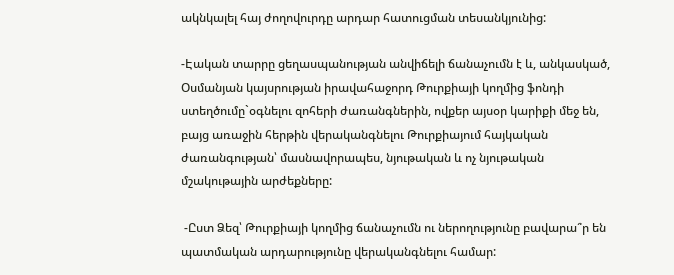ակնկալել հայ ժողովուրդը արդար հատուցման տեսանկյունից:

-Էական տարրը ցեղասպանության անվիճելի ճանաչումն է և, անկասկած, Օսմանյան կայսրության իրավահաջորդ Թուրքիայի կողմից ֆոնդի ստեղծումը`օգնելու զոհերի ժառանգներին, ովքեր այսօր կարիքի մեջ են, բայց առաջին հերթին վերականգնելու Թուրքիայում հայկական ժառանգության՝ մասնավորապես, նյութական և ոչ նյութական մշակութային արժեքները:

 -Ըստ Ձեզ՝ Թուրքիայի կողմից ճանաչումն ու ներողությունը բավարա՞ր են պատմական արդարությունը վերականգնելու համար: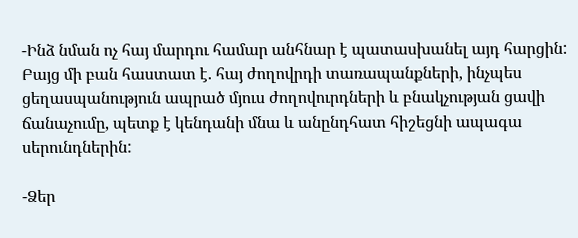-Ինձ նման ոչ հայ մարդու համար անհնար է պատասխանել այդ հարցին: Բայց մի բան հաստատ է. հայ ժողովրդի տառապանքների, ինչպես ցեղասպանություն ապրած մյուս ժողովուրդների և բնակչության ցավի ճանաչումը, պետք է կենդանի մնա և անընդհատ հիշեցնի ապագա սերունդներին:

-Ձեր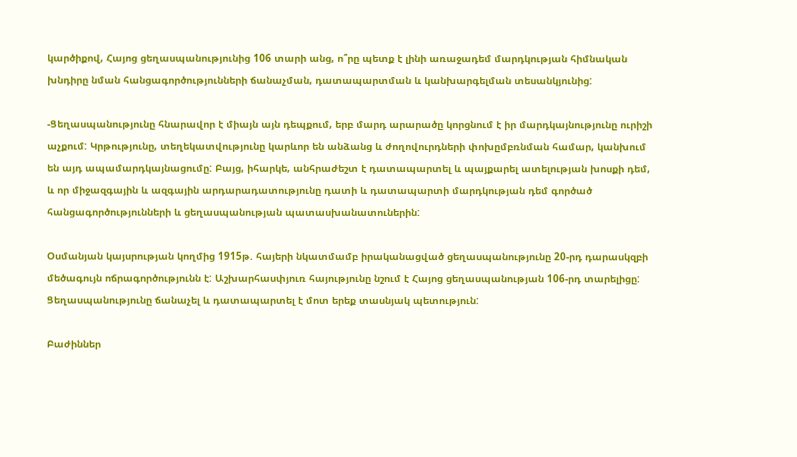կարծիքով, Հայոց ցեղասպանությունից 106 տարի անց, ո՞րը պետք է լինի առաջադեմ մարդկության հիմնական խնդիրը նման հանցագործությունների ճանաչման, դատապարտման և կանխարգելման տեսանկյունից:

-Ցեղասպանությունը հնարավոր է միայն այն դեպքում, երբ մարդ արարածը կորցնում է իր մարդկայնությունը ուրիշի աչքում: Կրթությունը, տեղեկատվությունը կարևոր են անձանց և ժողովուրդների փոխըմբռնման համար, կանխում են այդ ապամարդկայնացումը: Բայց, իհարկե, անհրաժեշտ է դատապարտել և պայքարել ատելության խոսքի դեմ, և որ միջազգային և ազգային արդարադատությունը դատի և դատապարտի մարդկության դեմ գործած հանցագործությունների և ցեղասպանության պատասխանատուներին:

Օսմանյան կայսրության կողմից 1915թ. հայերի նկատմամբ իրականացված ցեղասպանությունը 20-րդ դարասկզբի մեծագույն ոճրագործությունն է: Աշխարհասփյուռ հայությունը նշում է Հայոց ցեղասպանության 106-րդ տարելիցը: Ցեղասպանությունը ճանաչել և դատապարտել է մոտ երեք տասնյակ պետություն:

Բաժիններ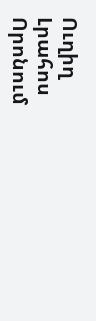Ուղիղ
Լրահոս
Որոնում